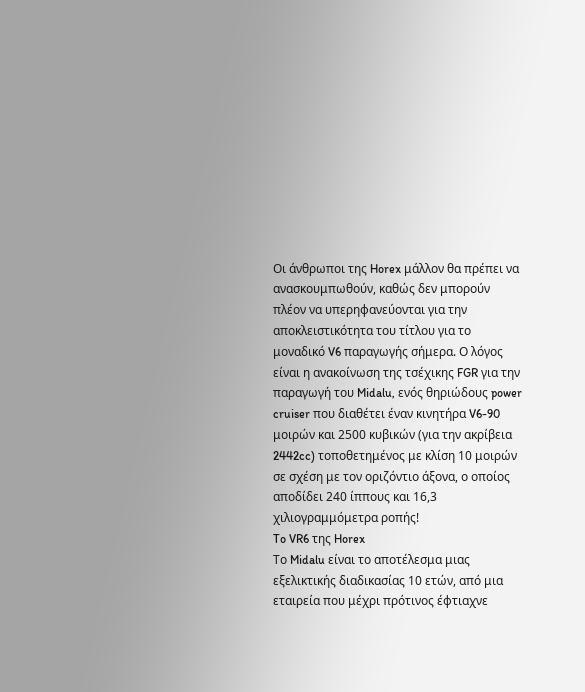Οι άνθρωποι της Horex μάλλον θα πρέπει να ανασκουμπωθούν, καθώς δεν μπορούν πλέον να υπερηφανεύονται για την αποκλειστικότητα του τίτλου για το μοναδικό V6 παραγωγής σήμερα. Ο λόγος είναι η ανακοίνωση της τσέχικης FGR για την παραγωγή του Midalu, ενός θηριώδους power cruiser που διαθέτει έναν κινητήρα V6-90 μοιρών και 2500 κυβικών (για την ακρίβεια 2442cc) τοποθετημένος με κλίση 10 μοιρών σε σχέση με τον οριζόντιο άξονα, ο οποίος αποδίδει 240 ίππους και 16,3 χιλιογραμμόμετρα ροπής!
To VR6 της Horex
Το Midalu είναι το αποτέλεσμα μιας εξελικτικής διαδικασίας 10 ετών, από μια εταιρεία που μέχρι πρότινος έφτιαχνε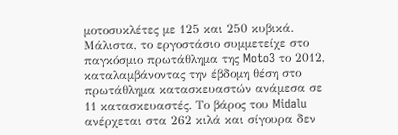μοτοσυκλέτες με 125 και 250 κυβικά. Μάλιστα, το εργοστάσιο συμμετείχε στο παγκόσμιο πρωτάθλημα της Moto3 το 2012, καταλαμβάνοντας την έβδομη θέση στο πρωτάθλημα κατασκευαστών ανάμεσα σε 11 κατασκευαστές. Το βάρος του Midalu ανέρχεται στα 262 κιλά και σίγουρα δεν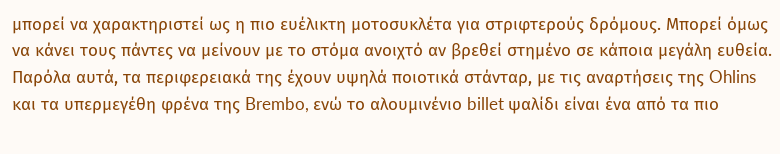μπορεί να χαρακτηριστεί ως η πιο ευέλικτη μοτοσυκλέτα για στριφτερούς δρόμους. Μπορεί όμως να κάνει τους πάντες να μείνουν με το στόμα ανοιχτό αν βρεθεί στημένο σε κάποια μεγάλη ευθεία. Παρόλα αυτά, τα περιφερειακά της έχουν υψηλά ποιοτικά στάνταρ, με τις αναρτήσεις της Ohlins και τα υπερμεγέθη φρένα της Brembo, ενώ το αλουμινένιο billet ψαλίδι είναι ένα από τα πιο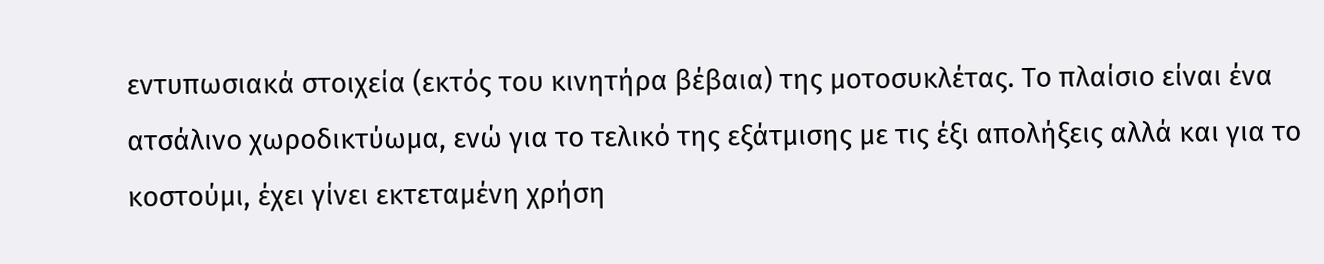εντυπωσιακά στοιχεία (εκτός του κινητήρα βέβαια) της μοτοσυκλέτας. Το πλαίσιο είναι ένα ατσάλινο χωροδικτύωμα, ενώ για το τελικό της εξάτμισης με τις έξι απολήξεις αλλά και για το κοστούμι, έχει γίνει εκτεταμένη χρήση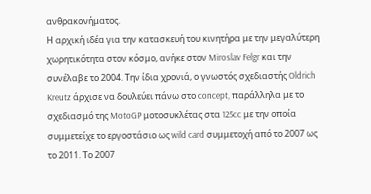ανθρακονήματος.
Η αρχική ιδέα για την κατασκευή του κινητήρα με την μεγαλύτερη χωρητικότητα στον κόσμο, ανήκε στον Miroslav Felgr και την συνέλαβε το 2004. Την ίδια χρονιά, ο γνωστός σχεδιαστής Oldrich Kreutz άρχισε να δουλεύει πάνω στο concept, παράλληλα με το σχεδιασμό της MotoGP μοτοσυκλέτας στα 125cc με την οποία συμμετείχε το εργοστάσιο ως wild card συμμετοχή από το 2007 ως το 2011. Το 2007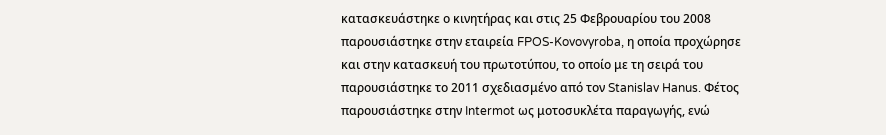κατασκευάστηκε ο κινητήρας και στις 25 Φεβρουαρίου του 2008 παρουσιάστηκε στην εταιρεία FPOS-Kovovyroba, η οποία προχώρησε και στην κατασκευή του πρωτοτύπου, το οποίο με τη σειρά του παρουσιάστηκε το 2011 σχεδιασμένο από τον Stanislav Hanus. Φέτος παρουσιάστηκε στην Intermot ως μοτοσυκλέτα παραγωγής, ενώ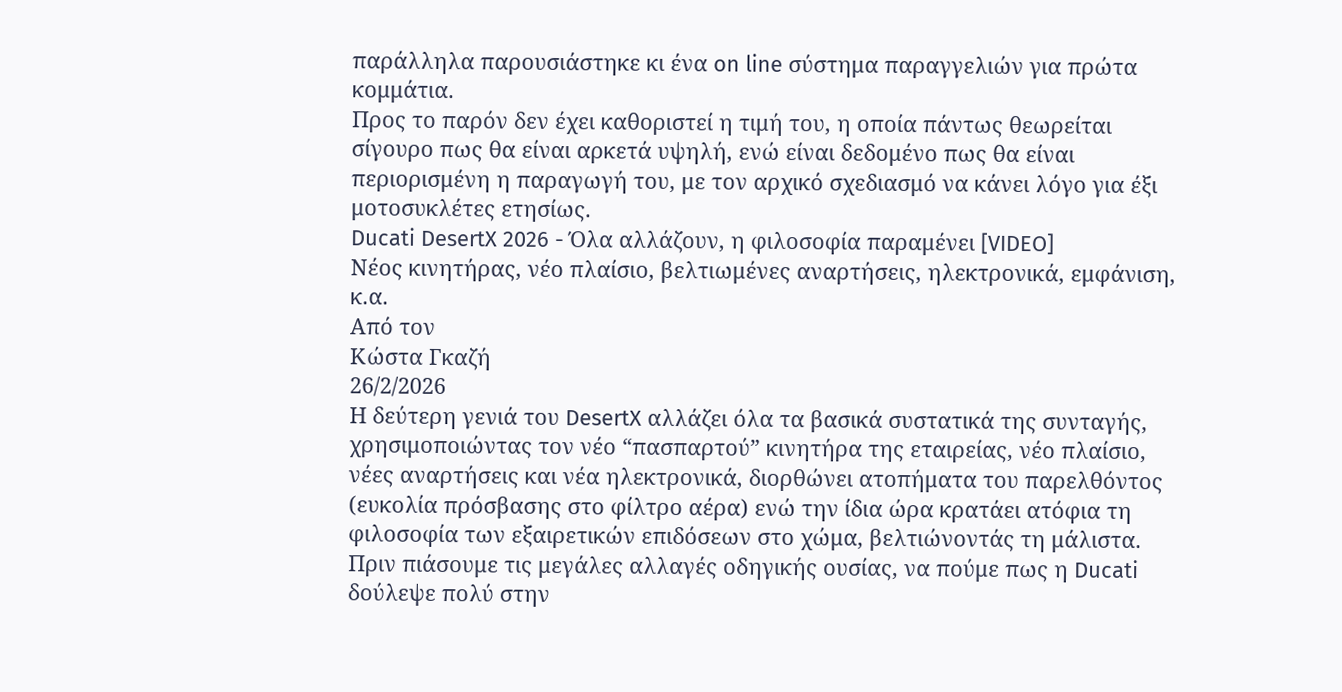παράλληλα παρουσιάστηκε κι ένα on line σύστημα παραγγελιών για πρώτα κομμάτια.
Προς το παρόν δεν έχει καθοριστεί η τιμή του, η οποία πάντως θεωρείται σίγουρο πως θα είναι αρκετά υψηλή, ενώ είναι δεδομένο πως θα είναι περιορισμένη η παραγωγή του, με τον αρχικό σχεδιασμό να κάνει λόγο για έξι μοτοσυκλέτες ετησίως.
Ducati DesertX 2026 - Όλα αλλάζουν, η φιλοσοφία παραμένει [VIDEO]
Νέος κινητήρας, νέο πλαίσιο, βελτιωμένες αναρτήσεις, ηλεκτρονικά, εμφάνιση, κ.α.
Από τον
Κώστα Γκαζή
26/2/2026
Η δεύτερη γενιά του DesertX αλλάζει όλα τα βασικά συστατικά της συνταγής, χρησιμοποιώντας τον νέο “πασπαρτού” κινητήρα της εταιρείας, νέο πλαίσιο, νέες αναρτήσεις και νέα ηλεκτρονικά, διορθώνει ατοπήματα του παρελθόντος (ευκολία πρόσβασης στο φίλτρο αέρα) ενώ την ίδια ώρα κρατάει ατόφια τη φιλοσοφία των εξαιρετικών επιδόσεων στο χώμα, βελτιώνοντάς τη μάλιστα.
Πριν πιάσουμε τις μεγάλες αλλαγές οδηγικής ουσίας, να πούμε πως η Ducati δούλεψε πολύ στην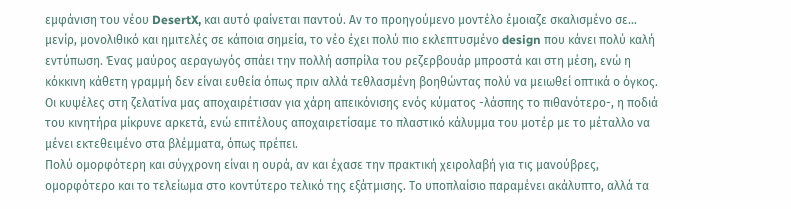εμφάνιση του νέου DesertX, και αυτό φαίνεται παντού. Αν το προηγούμενο μοντέλο έμοιαζε σκαλισμένο σε… μενίρ, μονολιθικό και ημιτελές σε κάποια σημεία, το νέο έχει πολύ πιο εκλεπτυσμένο design που κάνει πολύ καλή εντύπωση. Ένας μαύρος αεραγωγός σπάει την πολλή ασπρίλα του ρεζερβουάρ μπροστά και στη μέση, ενώ η κόκκινη κάθετη γραμμή δεν είναι ευθεία όπως πριν αλλά τεθλασμένη βοηθώντας πολύ να μειωθεί οπτικά ο όγκος. Οι κυψέλες στη ζελατίνα μας αποχαιρέτισαν για χάρη απεικόνισης ενός κύματος -λάσπης το πιθανότερο-, η ποδιά του κινητήρα μίκρυνε αρκετά, ενώ επιτέλους αποχαιρετίσαμε το πλαστικό κάλυμμα του μοτέρ με το μέταλλο να μένει εκτεθειμένο στα βλέμματα, όπως πρέπει.
Πολύ ομορφότερη και σύγχρονη είναι η ουρά, αν και έχασε την πρακτική χειρολαβή για τις μανούβρες, ομορφότερο και το τελείωμα στο κοντύτερο τελικό της εξάτμισης. Το υποπλαίσιο παραμένει ακάλυπτο, αλλά τα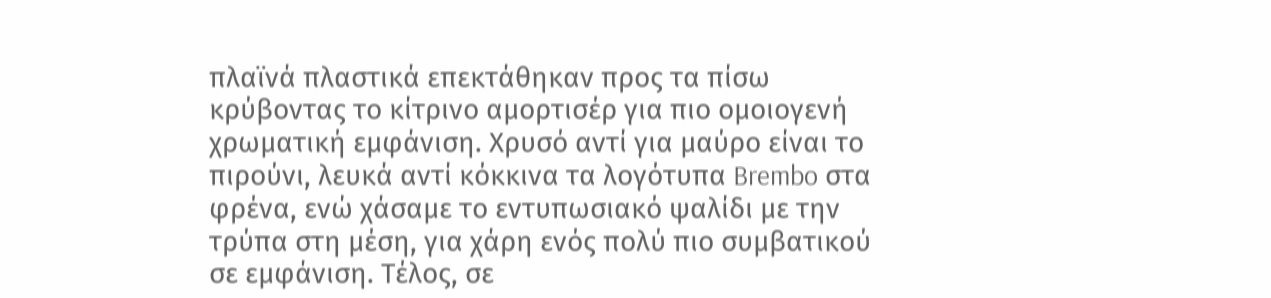πλαϊνά πλαστικά επεκτάθηκαν προς τα πίσω κρύβοντας το κίτρινο αμορτισέρ για πιο ομοιογενή χρωματική εμφάνιση. Χρυσό αντί για μαύρο είναι το πιρούνι, λευκά αντί κόκκινα τα λογότυπα Brembo στα φρένα, ενώ χάσαμε το εντυπωσιακό ψαλίδι με την τρύπα στη μέση, για χάρη ενός πολύ πιο συμβατικού σε εμφάνιση. Τέλος, σε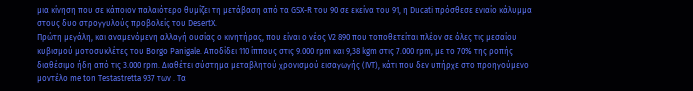μια κίνηση που σε κάποιον παλαιότερο θυμίζει τη μετάβαση από τα GSX-R του 90 σε εκείνα του 91, η Ducati πρόσθεσε ενιαίο κάλυμμα στους δυο στρογγυλούς προβολείς του DesertX.
Πρώτη μεγάλη, και αναμενόμενη αλλαγή ουσίας ο κινητήρας, που είναι ο νέος V2 890 που τοποθετείται πλέον σε όλες τις μεσαίου κυβισμού μοτοσυκλέτες του Borgo Panigale. Αποδίδει 110 ίππους στις 9.000 rpm και 9,38 kgm στις 7.000 rpm, με το 70% της ροπής διαθέσιμο ήδη από τις 3.000 rpm. Διαθέτει σύστημα μεταβλητού χρονισμού εισαγωγής (IVT), κάτι που δεν υπήρχε στο προηγούμενο μοντέλο me ton Testastretta 937 των . Τα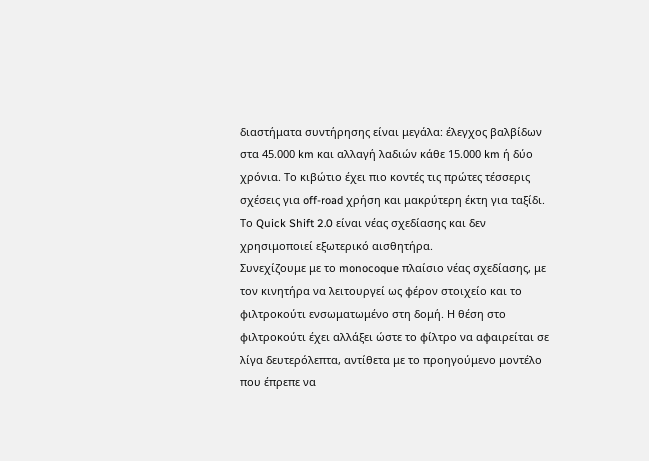διαστήματα συντήρησης είναι μεγάλα: έλεγχος βαλβίδων στα 45.000 km και αλλαγή λαδιών κάθε 15.000 km ή δύο χρόνια. Το κιβώτιο έχει πιο κοντές τις πρώτες τέσσερις σχέσεις για off-road χρήση και μακρύτερη έκτη για ταξίδι. Το Quick Shift 2.0 είναι νέας σχεδίασης και δεν χρησιμοποιεί εξωτερικό αισθητήρα.
Συνεχίζουμε με το monocoque πλαίσιο νέας σχεδίασης, με τον κινητήρα να λειτουργεί ως φέρον στοιχείο και το φιλτροκούτι ενσωματωμένο στη δομή. Η θέση στο φιλτροκούτι έχει αλλάξει ώστε το φίλτρο να αφαιρείται σε λίγα δευτερόλεπτα, αντίθετα με το προηγούμενο μοντέλο που έπρεπε να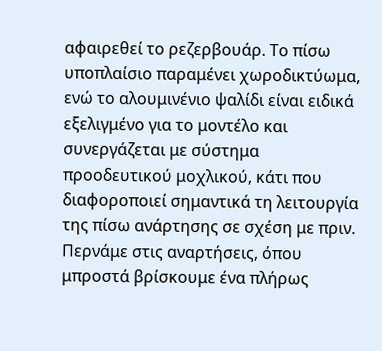αφαιρεθεί το ρεζερβουάρ. Το πίσω υποπλαίσιο παραμένει χωροδικτύωμα, ενώ το αλουμινένιο ψαλίδι είναι ειδικά εξελιγμένο για το μοντέλο και συνεργάζεται με σύστημα προοδευτικού μοχλικού, κάτι που διαφοροποιεί σημαντικά τη λειτουργία της πίσω ανάρτησης σε σχέση με πριν.
Περνάμε στις αναρτήσεις, όπου μπροστά βρίσκουμε ένα πλήρως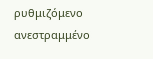ρυθμιζόμενο ανεστραμμένο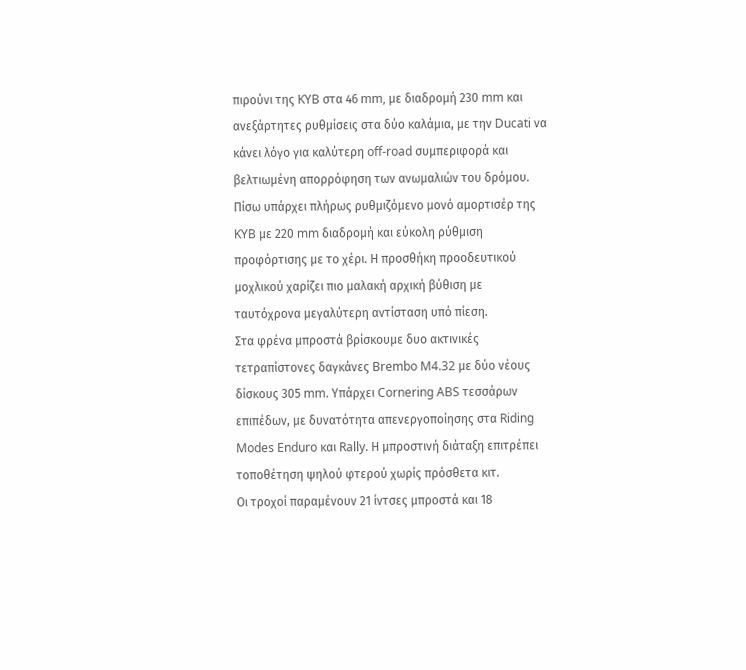πιρούνι της KYB στα 46 mm, με διαδρομή 230 mm και ανεξάρτητες ρυθμίσεις στα δύο καλάμια, με την Ducati να κάνει λόγο για καλύτερη off-road συμπεριφορά και βελτιωμένη απορρόφηση των ανωμαλιών του δρόμου. Πίσω υπάρχει πλήρως ρυθμιζόμενο μονό αμορτισέρ της KYB με 220 mm διαδρομή και εύκολη ρύθμιση προφόρτισης με το χέρι. Η προσθήκη προοδευτικού μοχλικού χαρίζει πιο μαλακή αρχική βύθιση με ταυτόχρονα μεγαλύτερη αντίσταση υπό πίεση.
Στα φρένα μπροστά βρίσκουμε δυο ακτινικές τετραπίστονες δαγκάνες Brembo M4.32 με δύο νέους δίσκους 305 mm. Υπάρχει Cornering ABS τεσσάρων επιπέδων, με δυνατότητα απενεργοποίησης στα Riding Modes Enduro και Rally. Η μπροστινή διάταξη επιτρέπει τοποθέτηση ψηλού φτερού χωρίς πρόσθετα κιτ.
Οι τροχοί παραμένουν 21 ίντσες μπροστά και 18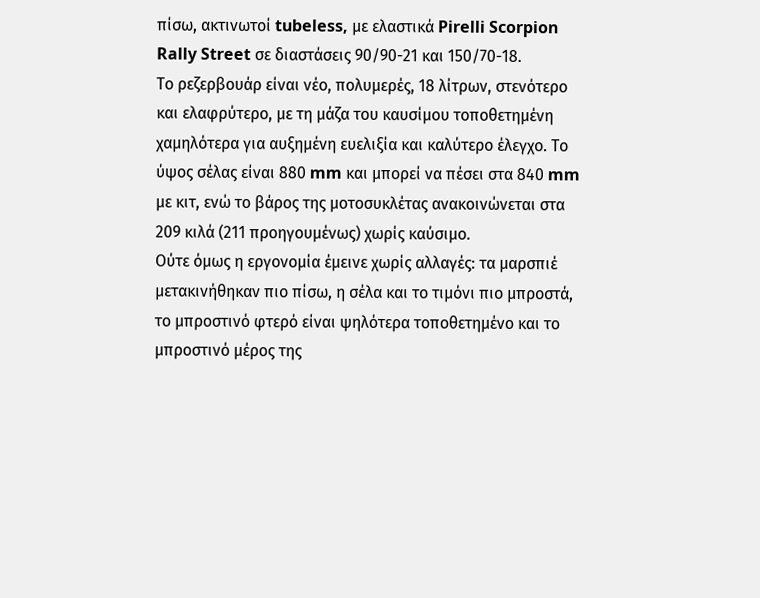πίσω, ακτινωτοί tubeless, με ελαστικά Pirelli Scorpion Rally Street σε διαστάσεις 90/90-21 και 150/70-18.
Το ρεζερβουάρ είναι νέο, πολυμερές, 18 λίτρων, στενότερο και ελαφρύτερο, με τη μάζα του καυσίμου τοποθετημένη χαμηλότερα για αυξημένη ευελιξία και καλύτερο έλεγχο. Το ύψος σέλας είναι 880 mm και μπορεί να πέσει στα 840 mm με κιτ, ενώ το βάρος της μοτοσυκλέτας ανακοινώνεται στα 209 κιλά (211 προηγουμένως) χωρίς καύσιμο.
Ούτε όμως η εργονομία έμεινε χωρίς αλλαγές: τα μαρσπιέ μετακινήθηκαν πιο πίσω, η σέλα και το τιμόνι πιο μπροστά, το μπροστινό φτερό είναι ψηλότερα τοποθετημένο και το μπροστινό μέρος της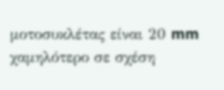μοτοσυκλέτας είναι 20 mm χαμηλότερο σε σχέση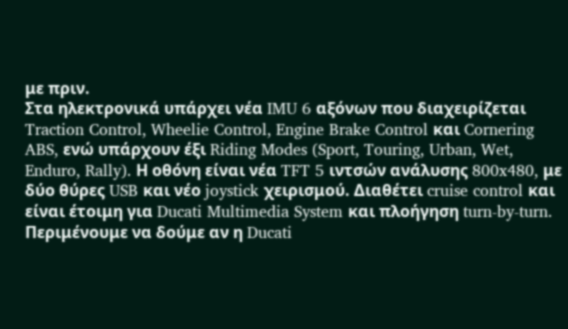με πριν.
Στα ηλεκτρονικά υπάρχει νέα IMU 6 αξόνων που διαχειρίζεται Traction Control, Wheelie Control, Engine Brake Control και Cornering ABS, ενώ υπάρχουν έξι Riding Modes (Sport, Touring, Urban, Wet, Enduro, Rally). Η οθόνη είναι νέα TFT 5 ιντσών ανάλυσης 800x480, με δύο θύρες USB και νέο joystick χειρισμού. Διαθέτει cruise control και είναι έτοιμη για Ducati Multimedia System και πλοήγηση turn-by-turn.
Περιμένουμε να δούμε αν η Ducati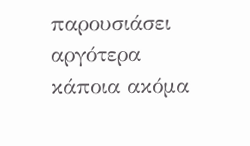παρουσιάσει αργότερα κάποια ακόμα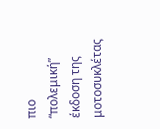πιο “πολεμική” έκδοση της μοτοσυκλέτας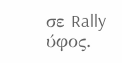σε Rally ύφος.